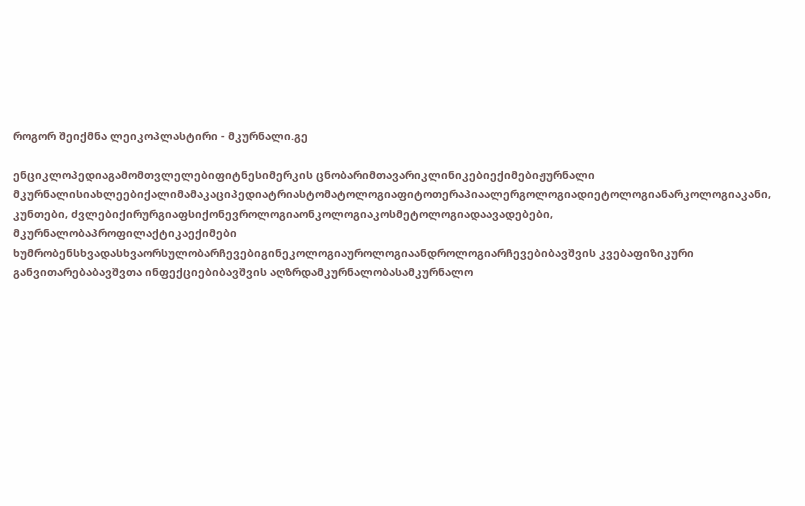როგორ შეიქმნა ლეიკოპლასტირი - მკურნალი.გე

ენციკლოპედიაგამომთვლელებიფიტნესიმერკის ცნობარიმთავარიკლინიკებიექიმებიჟურნალი მკურნალისიახლეებიქალიმამაკაციპედიატრიასტომატოლოგიაფიტოთერაპიაალერგოლოგიადიეტოლოგიანარკოლოგიაკანი, კუნთები, ძვლებიქირურგიაფსიქონევროლოგიაონკოლოგიაკოსმეტოლოგიადაავადებები, მკურნალობაპროფილაქტიკაექიმები ხუმრობენსხვადასხვაორსულობარჩევებიგინეკოლოგიაუროლოგიაანდროლოგიარჩევებიბავშვის კვებაფიზიკური განვითარებაბავშვთა ინფექციებიბავშვის აღზრდამკურნალობასამკურნალო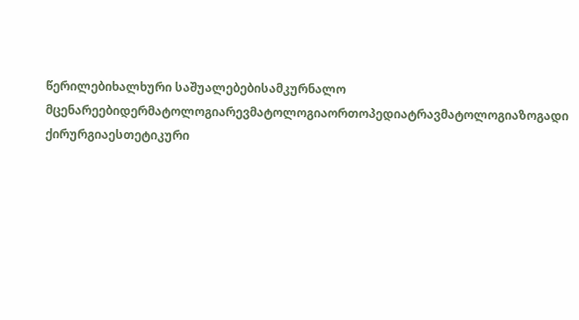წერილებიხალხური საშუალებებისამკურნალო მცენარეებიდერმატოლოგიარევმატოლოგიაორთოპედიატრავმატოლოგიაზოგადი ქირურგიაესთეტიკური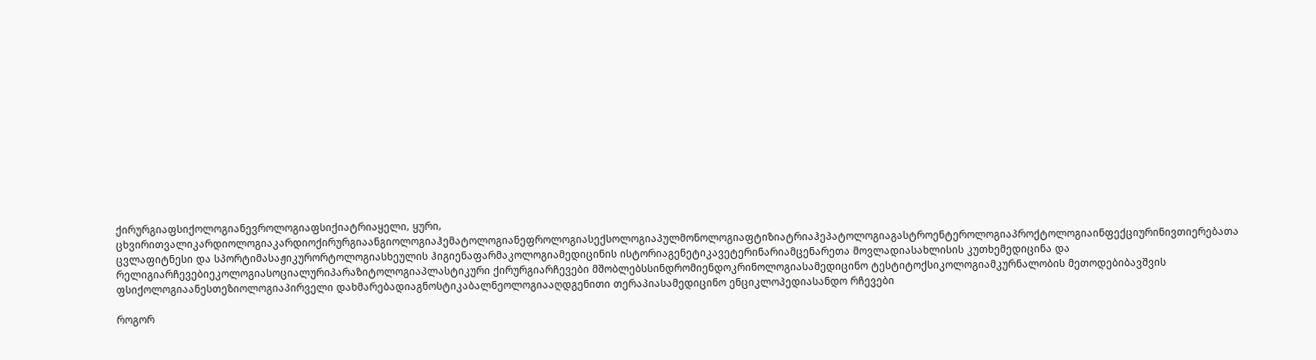ქირურგიაფსიქოლოგიანევროლოგიაფსიქიატრიაყელი, ყური, ცხვირითვალიკარდიოლოგიაკარდიოქირურგიაანგიოლოგიაჰემატოლოგიანეფროლოგიასექსოლოგიაპულმონოლოგიაფტიზიატრიაჰეპატოლოგიაგასტროენტეროლოგიაპროქტოლოგიაინფექციურინივთიერებათა ცვლაფიტნესი და სპორტიმასაჟიკურორტოლოგიასხეულის ჰიგიენაფარმაკოლოგიამედიცინის ისტორიაგენეტიკავეტერინარიამცენარეთა მოვლადიასახლისის კუთხემედიცინა და რელიგიარჩევებიეკოლოგიასოციალურიპარაზიტოლოგიაპლასტიკური ქირურგიარჩევები მშობლებსსინდრომიენდოკრინოლოგიასამედიცინო ტესტიტოქსიკოლოგიამკურნალობის მეთოდებიბავშვის ფსიქოლოგიაანესთეზიოლოგიაპირველი დახმარებადიაგნოსტიკაბალნეოლოგიააღდგენითი თერაპიასამედიცინო ენციკლოპედიასანდო რჩევები

როგორ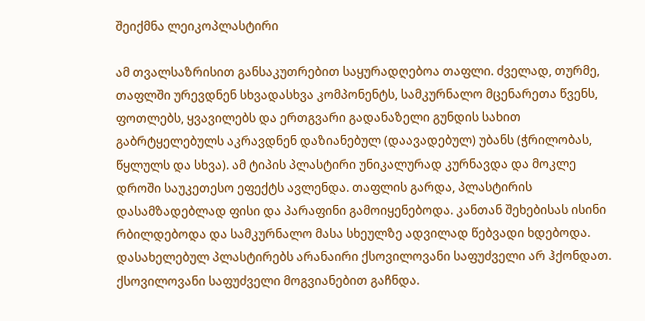შეიქმნა ლეიკოპლასტირი

ამ თვალსაზრისით განსაკუთრებით საყურადღებოა თაფლი. ძველად, თურმე, თაფლში ურევდნენ სხვადასხვა კომპონენტს, სამკურნალო მცენარეთა წვენს, ფოთლებს, ყვავილებს და ერთგვარი გადანაზელი გუნდის სახით გაბრტყელებულს აკრავდნენ დაზიანებულ (დაავადებულ) უბანს (ჭრილობას, წყლულს და სხვა). ამ ტიპის პლასტირი უნიკალურად კურნავდა და მოკლე დროში საუკეთესო ეფექტს ავლენდა. თაფლის გარდა, პლასტირის დასამზადებლად ფისი და პარაფინი გამოიყენებოდა. კანთან შეხებისას ისინი რბილდებოდა და სამკურნალო მასა სხეულზე ადვილად წებვადი ხდებოდა. დასახელებულ პლასტირებს არანაირი ქსოვილოვანი საფუძველი არ ჰქონდათ. ქსოვილოვანი საფუძველი მოგვიანებით გაჩნდა.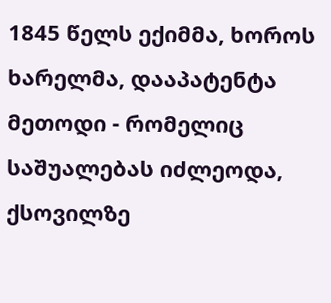1845 წელს ექიმმა, ხოროს ხარელმა, დააპატენტა მეთოდი - რომელიც საშუალებას იძლეოდა, ქსოვილზე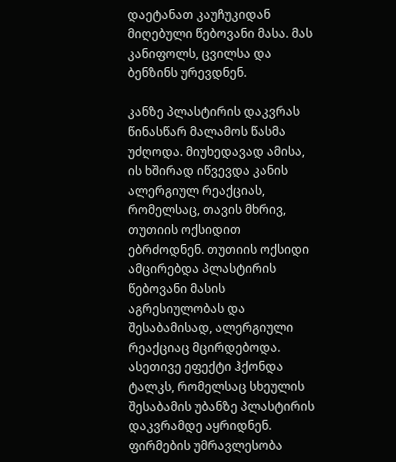დაეტანათ კაუჩუკიდან მიღებული წებოვანი მასა. მას კანიფოლს, ცვილსა და ბენზინს ურევდნენ.

კანზე პლასტირის დაკვრას წინასწარ მალამოს წასმა უძღოდა. მიუხედავად ამისა, ის ხშირად იწვევდა კანის ალერგიულ რეაქციას, რომელსაც, თავის მხრივ, თუთიის ოქსიდით ებრძოდნენ. თუთიის ოქსიდი ამცირებდა პლასტირის წებოვანი მასის აგრესიულობას და შესაბამისად, ალერგიული რეაქციაც მცირდებოდა. ასეთივე ეფექტი ჰქონდა ტალკს, რომელსაც სხეულის შესაბამის უბანზე პლასტირის დაკვრამდე აყრიდნენ. ფირმების უმრავლესობა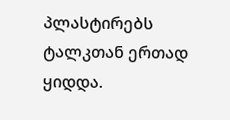პლასტირებს ტალკთან ერთად ყიდდა.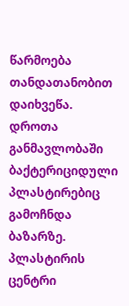წარმოება თანდათანობით დაიხვეწა. დროთა განმავლობაში ბაქტერიციდული პლასტირებიც გამოჩნდა ბაზარზე. პლასტირის ცენტრი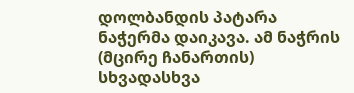დოლბანდის პატარა ნაჭერმა დაიკავა. ამ ნაჭრის (მცირე ჩანართის) სხვადასხვა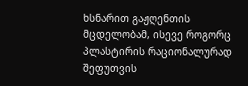ხსნარით გაჟღენთის მცდელობამ, ისევე როგორც პლასტირის რაციონალურად შეფუთვის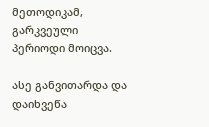მეთოდიკამ, გარკვეული პერიოდი მოიცვა.

ასე განვითარდა და დაიხვეწა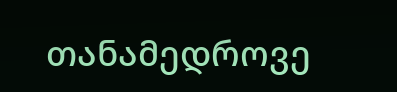თანამედროვე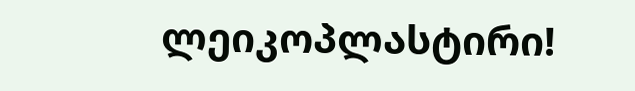ლეიკოპლასტირი!